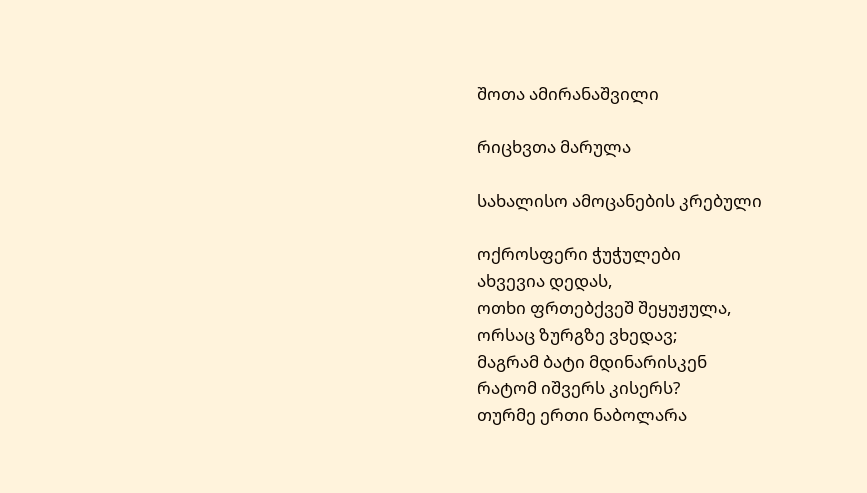შოთა ამირანაშვილი

რიცხვთა მარულა

სახალისო ამოცანების კრებული

ოქროსფერი ჭუჭულები
ახვევია დედას,
ოთხი ფრთებქვეშ შეყუჟულა,
ორსაც ზურგზე ვხედავ;
მაგრამ ბატი მდინარისკენ
რატომ იშვერს კისერს?
თურმე ერთი ნაბოლარა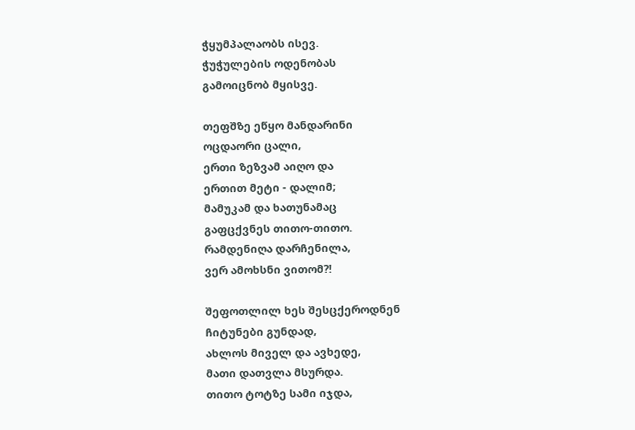ჭყუმპალაობს ისევ.
ჭუჭულების ოდენობას
გამოიცნობ მყისვე.

თეფშზე ეწყო მანდარინი
ოცდაორი ცალი,
ერთი ზეზვამ აიღო და
ერთით მეტი - დალიმ;
მამუკამ და ხათუნამაც
გაფცქვნეს თითო-თითო.
რამდენიღა დარჩენილა,
ვერ ამოხსნი ვითომ?!

შეფოთლილ ხეს შესცქეროდნენ
ჩიტუნები გუნდად,
ახლოს მიველ და ავხედე,
მათი დათვლა მსურდა.
თითო ტოტზე სამი იჯდა,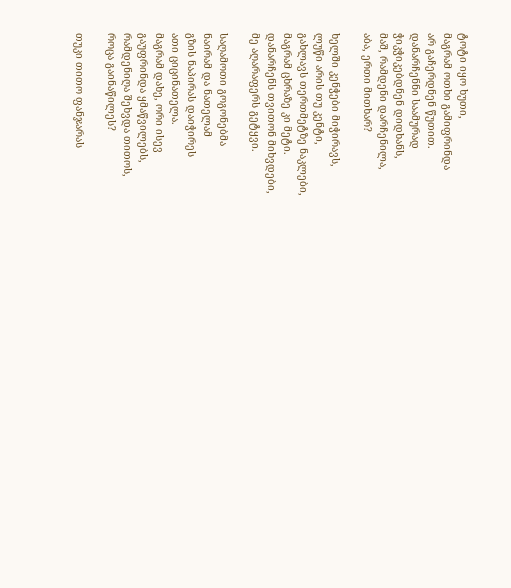ტოტი იყო ხუთი,
მაგრამ ოთხი გამიფრინდა
არ გაჩერდნენ წუთით.
დანარჩენნი საამურად
ჭიკჭიკებდნენ დიდხანს,
მაშ, რამდენი დარჩენილა,
აბა, ერთი მითხარ?

ხელში კენჭები მიჭირავს,
ლუწი არის თუ კენტი,
გახლავს თერთმეტზე ნაკლები,
მაგრამ ცხრაზე კი მეტი.
დანარჩენს თვითონ მიხვდები,
მე აღარაფერს გეტყვი.

საღამოთი გოგონებმა
ნაირამ და ნათელამ
გზის ნაპირას დაიჭირეს
ათი ციცინათელა.
მაგრამ დახე, ორი ისევ
გაუფრინდა ყმაწვილებს,
რამდენიღა შეხვდა თითოს,
როცა გაინაწილეს?

თუკი თითო ფანჯარას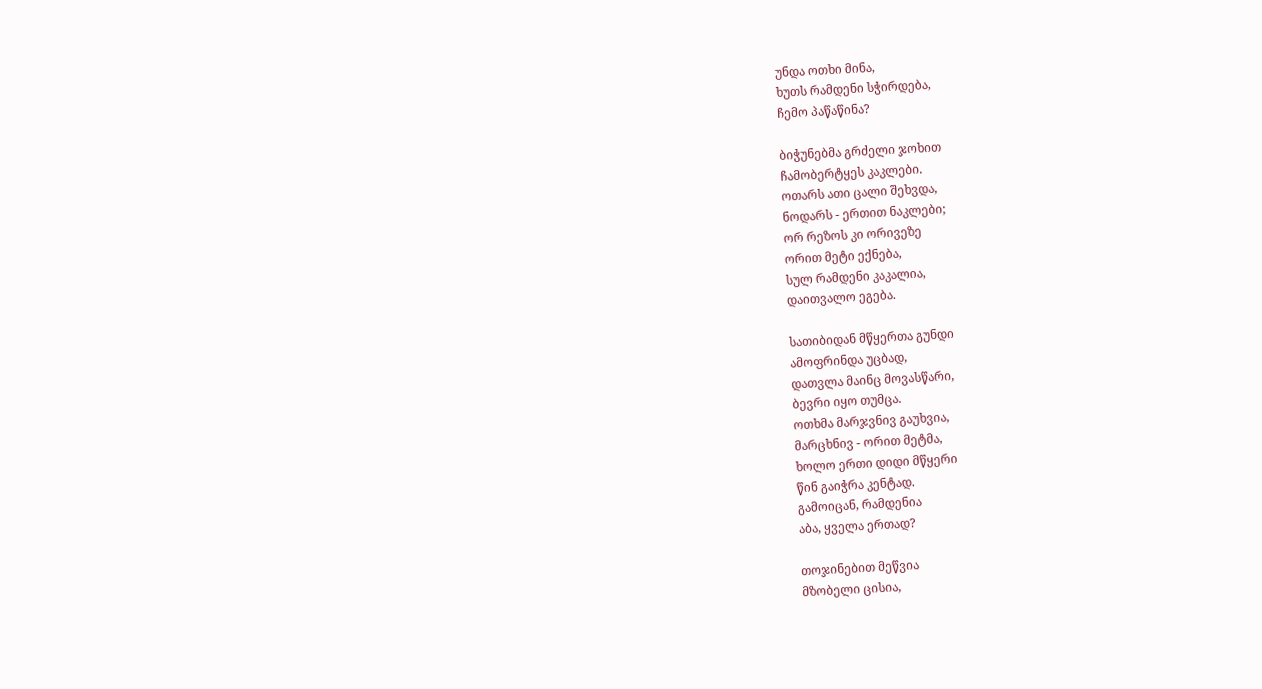უნდა ოთხი მინა,
ხუთს რამდენი სჭირდება,
ჩემო პაწაწინა?

ბიჭუნებმა გრძელი ჯოხით
ჩამობერტყეს კაკლები.
ოთარს ათი ცალი შეხვდა,
ნოდარს - ერთით ნაკლები;
ორ რეზოს კი ორივეზე
ორით მეტი ექნება,
სულ რამდენი კაკალია,
დაითვალო ეგება.

სათიბიდან მწყერთა გუნდი
ამოფრინდა უცბად,
დათვლა მაინც მოვასწარი,
ბევრი იყო თუმცა.
ოთხმა მარჯვნივ გაუხვია,
მარცხნივ - ორით მეტმა,
ხოლო ერთი დიდი მწყერი
წინ გაიჭრა კენტად.
გამოიცან, რამდენია
აბა, ყველა ერთად?

თოჯინებით მეწვია
მზობელი ცისია,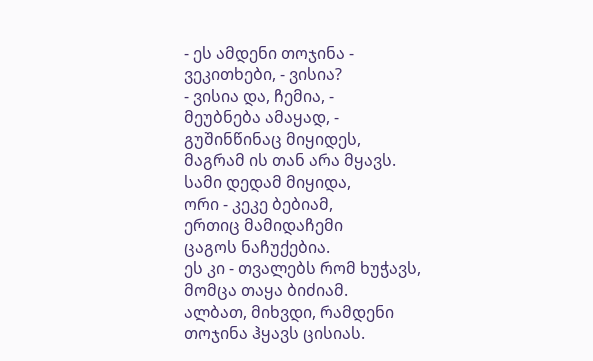- ეს ამდენი თოჯინა -
ვეკითხები, - ვისია?
- ვისია და, ჩემია, -
მეუბნება ამაყად, -
გუშინწინაც მიყიდეს,
მაგრამ ის თან არა მყავს.
სამი დედამ მიყიდა,
ორი - კეკე ბებიამ,
ერთიც მამიდაჩემი
ცაგოს ნაჩუქებია.
ეს კი - თვალებს რომ ხუჭავს,
მომცა თაყა ბიძიამ.
ალბათ, მიხვდი, რამდენი
თოჯინა ჰყავს ცისიას.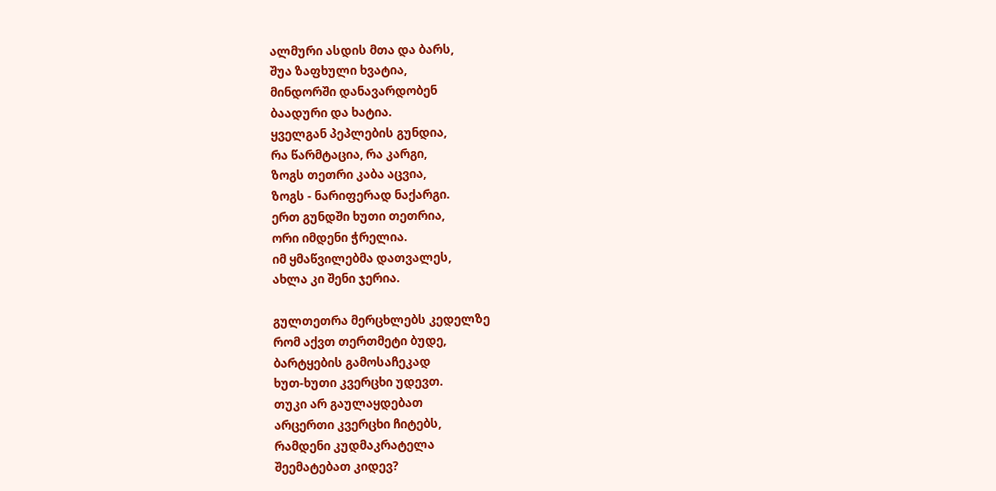ალმური ასდის მთა და ბარს,
შუა ზაფხული ხვატია,
მინდორში დანავარდობენ
ბაადური და ხატია.
ყველგან პეპლების გუნდია,
რა წარმტაცია, რა კარგი,
ზოგს თეთრი კაბა აცვია,
ზოგს - ნარიფერად ნაქარგი.
ერთ გუნდში ხუთი თეთრია,
ორი იმდენი ჭრელია.
იმ ყმაწვილებმა დათვალეს,
ახლა კი შენი ჯერია.

გულთეთრა მერცხლებს კედელზე
რომ აქვთ თერთმეტი ბუდე,
ბარტყების გამოსაჩეკად
ხუთ-ხუთი კვერცხი უდევთ.
თუკი არ გაულაყდებათ
არცერთი კვერცხი ჩიტებს,
რამდენი კუდმაკრატელა
შეემატებათ კიდევ?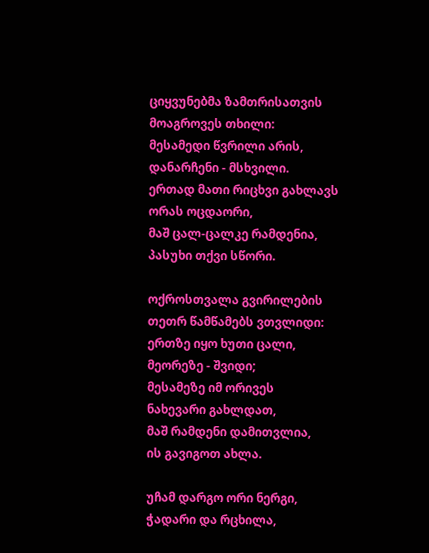ციყვუნებმა ზამთრისათვის
მოაგროვეს თხილი:
მესამედი წვრილი არის,
დანარჩენი - მსხვილი.
ერთად მათი რიცხვი გახლავს
ორას ოცდაორი,
მაშ ცალ-ცალკე რამდენია,
პასუხი თქვი სწორი.

ოქროსთვალა გვირილების
თეთრ წამწამებს ვთვლიდი:
ერთზე იყო ხუთი ცალი,
მეორეზე - შვიდი;
მესამეზე იმ ორივეს
ნახევარი გახლდათ,
მაშ რამდენი დამითვლია,
ის გავიგოთ ახლა.

უჩამ დარგო ორი ნერგი,
ჭადარი და რცხილა,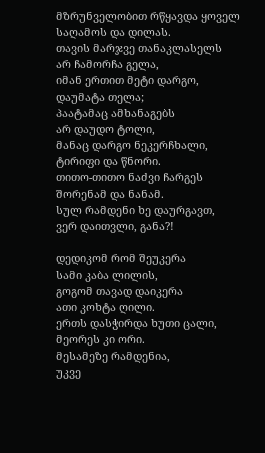მზრუნველობით რწყავდა ყოველ
საღამოს და დილას.
თავის მარჯვე თანაკლასელს
არ ჩამორჩა გელა,
იმან ერთით მეტი დარგო,
დაუმატა თელა;
პაატამაც ამხანაგებს
არ დაუდო ტოლი,
მანაც დარგო ნეკერჩხალი,
ტირიფი და წნორი.
თითო-თითო ნაძვი ჩარგეს
შორენამ და ნანამ.
სულ რამდენი ხე დაურგავთ,
ვერ დაითვლი, განა?!

დედიკომ რომ შეუკერა
სამი კაბა ლილის,
გოგომ თავად დაიკერა
ათი კოხტა ღილი.
ერთს დასჭირდა ხუთი ცალი,
მეორეს კი ორი.
მესამეზე რამდენია,
უკვე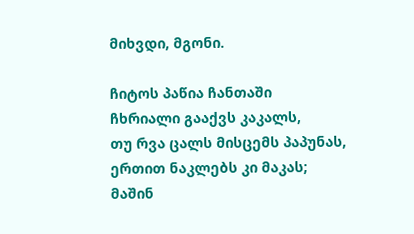მიხვდი, მგონი.

ჩიტოს პაწია ჩანთაში
ჩხრიალი გააქვს კაკალს,
თუ რვა ცალს მისცემს პაპუნას,
ერთით ნაკლებს კი მაკას;
მაშინ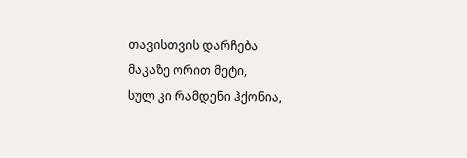თავისთვის დარჩება
მაკაზე ორით მეტი,
სულ კი რამდენი ჰქონია,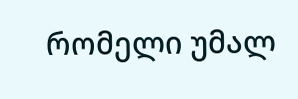რომელი უმალ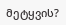მეტყვის?